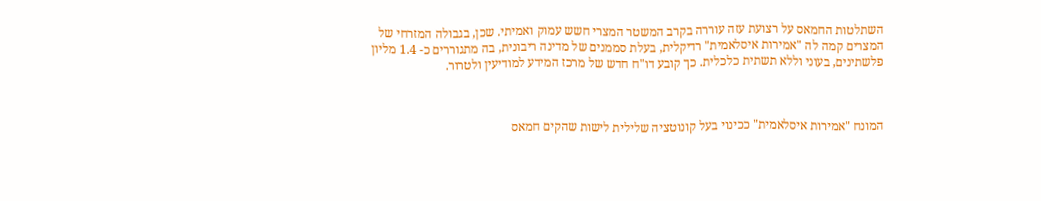השתלטות החמאס על רצועת עזה עוררה בקרב המשטר המצרי חשש עמוק ואמיתי. שכן, בגבולה המזרחי של המצרים קמה לה "אמירות איסלאמית" רדיקלית, בעלת סממנים של מדינה ריבונית, בה מתגוררים כ- 1.4 מליון פלשתינים, בעוני וללא תשתית כלכלית. כך קובע דו"ח חדש של מרכז המידע למודיעין ולטרור.



המונח "אמירות איסלאמית" ככינוי בעל קונוטציה שלילית לישות שהקים חמאס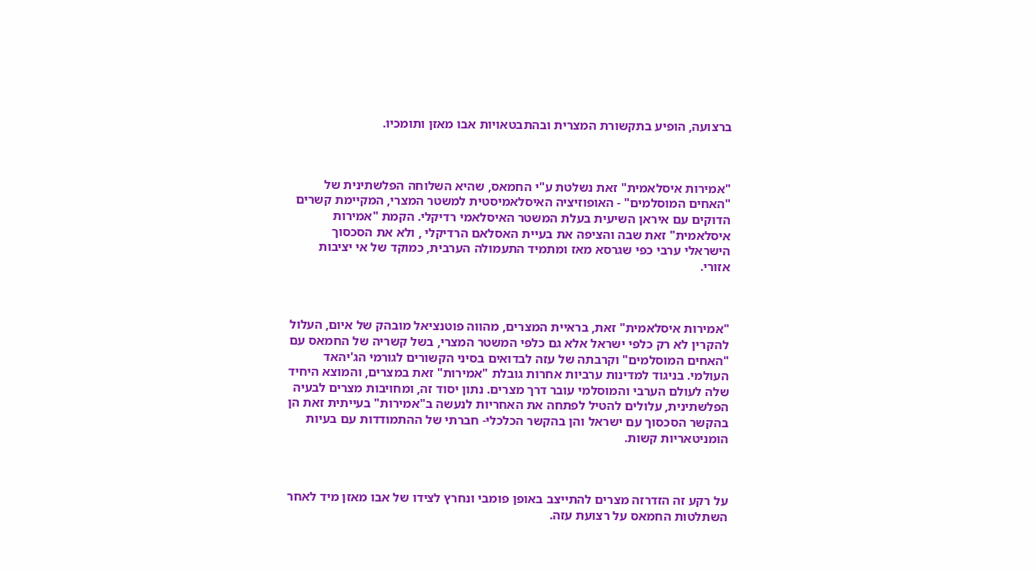ברצועה, הופיע בתקשורת המצרית ובהתבטאויות אבו מאזן ותומכיו.



"אמירות איסלאמית" זאת נשלטת ע"י החמאס, שהיא השלוחה הפלשתינית של "האחים המוסלמים" - האופוזיציה האיסלאמיסטית למשטר המצרי, המקיימת קשרים הדוקים עם איראן השיעית בעלת המשטר האיסלאמי רדיקלי. הקמת "אמירות איסלאמית" זאת שבה והציפה את בעיית האסלאם הרדיקלי , ולא את הסכסוך הישראלי ערבי כפי שגרסא מאז ומתמיד התעמולה הערבית, כמוקד של אי יציבות אזורי.



"אמירות איסלאמית" זאת, בראיית המצרים, מהווה פוטנציאל מובהק של איום, העלול להקרין לא רק כלפי ישראל אלא גם כלפי המשטר המצרי, בשל קשריה של החמאס עם "האחים המוסלמים" וקרבתה של עזה לבדואים בסיני הקשורים לגורמי הג'יהאד העולמי. בניגוד למדינות ערביות אחרות גובלת "אמירות" זאת במצרים, והמוצא היחיד שלה לעולם הערבי והמוסלמי עובר דרך מצרים. נתון יסוד זה, ומחויבות מצרים לבעיה הפלשתינית, עלולים להטיל לפתחה את האחריות לנעשה ב"אמירות" בעייתית זאת הן בהקשר הסכסוך עם ישראל והן בהקשר הכלכלי- חברתי של ההתמודדות עם בעיות הומניטאריות קשות.



על רקע זה הזדרזה מצרים להתייצב באופן פומבי ונחרץ לצידו של אבו מאזן מיד לאחר השתלטות החמאס על רצועת עזה.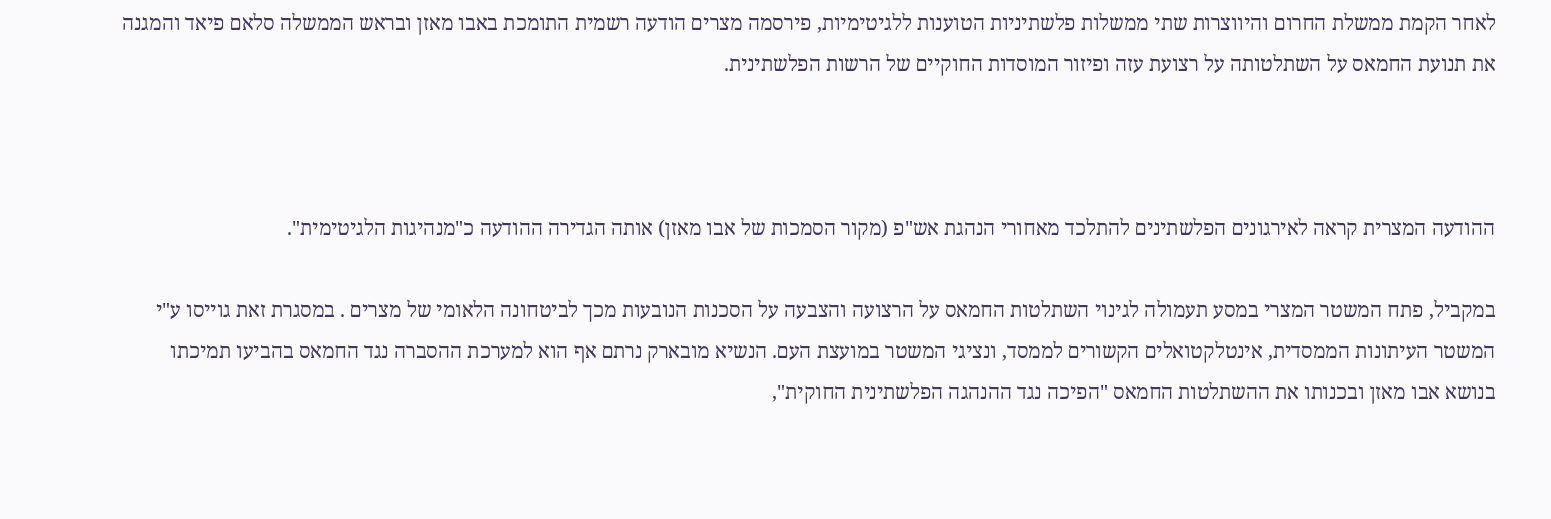לאחר הקמת ממשלת החרום והיווצרות שתי ממשלות פלשתיניות הטוענות ללגיטימיות, פירסמה מצרים הודעה רשמית התומכת באבו מאזן ובראש הממשלה סלאם פיאד והמגנה את תנועת החמאס על השתלטותה על רצועת עזה ופיזור המוסדות החוקיים של הרשות הפלשתינית.



ההודעה המצרית קראה לאירגונים הפלשתינים להתלכד מאחורי הנהגת אש"פ (מקור הסמכות של אבו מאזן) אותה הגדירה ההודעה כ"מנהיגות הלגיטימית".

במקביל, פתח המשטר המצרי במסע תעמולה לגינוי השתלטות החמאס על הרצועה והצבעה על הסכנות הנובעות מכך לביטחונה הלאומי של מצרים . במסגרת זאת גוייסו ע"י המשטר העיתונות הממסדית, אינטלקטואלים הקשורים לממסד, ונציגי המשטר במועצת העם. הנשיא מובארק נרתם אף הוא למערכת ההסברה נגד החמאס בהביעו תמיכתו בנושא אבו מאזן ובכנותו את ההשתלטות החמאס "הפיכה נגד ההנהגה הפלשתינית החוקית",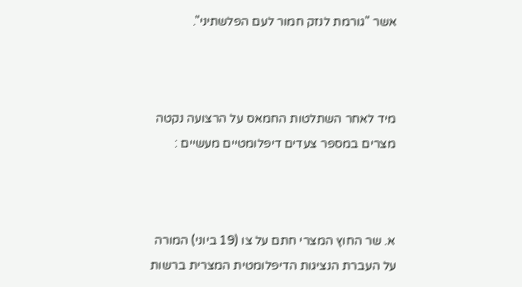אשר "גורמת לנזק חמור לעם הפלשתיני".



מיד לאחר השתלטות החמאס על הרצועה נקטה מצרים במספר צעדים דיפלומטיים מעשיים :



א. שר החוץ המצרי חתם על צו (19 ביוני) המורה על העברת הנציגות הדיפלומטית המצרית ברשות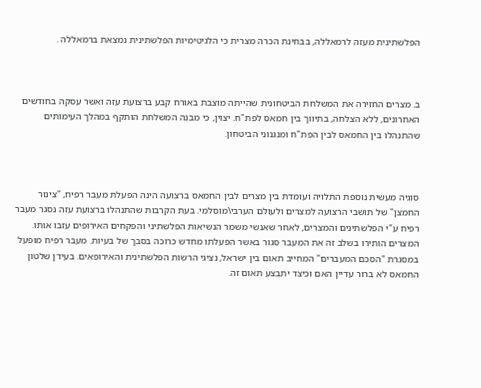הפלשתינית מעזה לרמאללה, בבחינת הכרה מצרית כי הלגיטימיות הפלשתינית נמצאת ברמאללה .



ב. מצרים החזירה את המשלחת הביטחונית שהייתה מוצבת באורח קבע ברצועת עזה ואשר עסקה בחודשים האחרונים, ללא הצלחה, בתיווך בין חמאס לפת"ח. יצוין, כי מבנה המשלחת הותקף במהלך העימותים שהתנהלו בין החמאס לבין הפת"ח ומנגנוני הביטחון.



סוגיה מעשית נוספת התלויה ועומדת בין מצרים לבין החמאס ברצועה הינה הפעלת מעבר רפיח, "צינור החמצן" של תושבי הרצועה למצרים ולעולם הערבי\מוסלמי. בעת הקרבות שהתנהלו ברצועת עזה נסגר מעבר רפיח ע"י הפלשתינים והמצרים, לאחר שאנשי משמר הנשיאות הפלשתיני והפקחים האירופים עזבו אותו. המצרים הותירו בשלב זה את המעבר סגור באשר הפעלתו מחדש כרוכה בסבך של בעיות. מעבר רפיח מופעל במסגרת "הסכם המעברים" המחייב תאום בין ישראל, נציגי הרשות הפלשתינית והאירופאים. בעידן שלטון החמאס לא ברור עדיין האם וכיצד יתבצע תאום זה.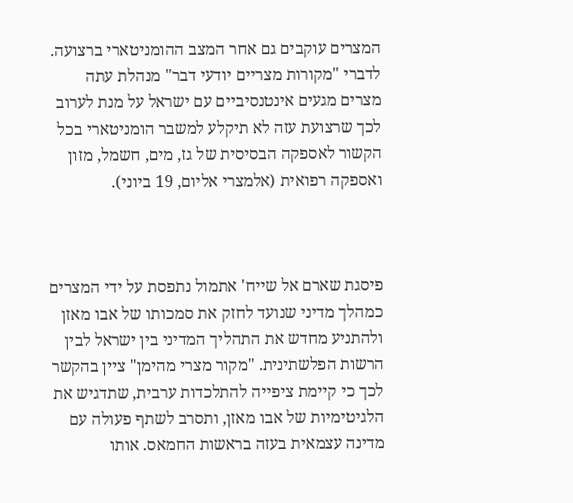המצרים עוקבים גם אחר המצב ההומניטארי ברצועה. לדברי "מקורות מצריים יודעי דבר" מנהלת עתה מצרים מגעים אינטנסיביים עם ישראל על מנת לערוב לכך שרצועת עזה לא תיקלע למשבר הומניטארי בכל הקשור לאספקה הבסיסית של גז, מים, חשמל, מזון ואספקה רפואית (אלמצרי אליום, 19 ביוני).



פיסגת שארם אל שייח' אתמול נתפסת על ידי המצרים כמהלך מדיני שנועד לחזק את סמכותו של אבו מאזן ולהתניע מחדש את התהליך המדיני בין ישראל לבין הרשות הפלשתינית. "מקור מצרי מהימן" ציין בהקשר לכך כי קיימת ציפייה להתלכדות ערבית, שתדגיש את הלגיטימיות של אבו מאזן, ותסרב לשתף פעולה עם מדינה עצמאית בעזה בראשות החמאס. אותו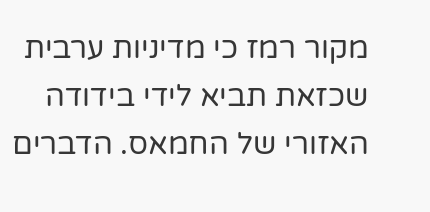מקור רמז כי מדיניות ערבית שכזאת תביא לידי בידודה האזורי של החמאס. הדברים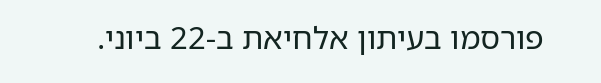פורסמו בעיתון אלחיאת ב-22 ביוני.